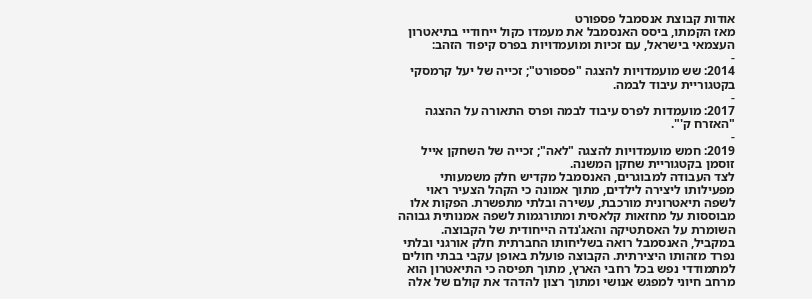אודות קבוצת אנסמבל פספורט
מאז הקמתו, ביסס האנסמבל את מעמדו כקול ייחודיי בתיאטרון העצמאי בישראל, עם זכיות ומועמדויות בפרס קיפוד הזהב:
-
2014: שש מועמדויות להצגה "פספורט"; זכייה של יעל קרמסקי בקטגוריית עיבוד לבמה.
-
2017: מועמדות לפרס עיבוד לבמה ופרס התאורה על ההצגה "האזרח ק'".
-
2019: חמש מועמדויות להצגה "לאה"; זכייה של השחקן אייל זוסמן בקטגוריית שחקן המשנה.
לצד העבודה למבוגרים, האנסמבל מקדיש חלק משמעותי מפעילותו ליצירה לילדים, מתוך אמונה כי הקהל הצעיר ראוי לשפה תיאטרונית מורכבת, עשירה ובלתי מתפשרת. הפקות אלו מבוססות על מחזאות קלאסית ומתורגמות לשפה אמנותית גבוהה השומרת על האסתטיקה והאג'נדה הייחודית של הקבוצה.
במקביל, האנסמבל רואה בשליחותו החברתית חלק אורגני ובלתי נפרד מזהותו היצירתית. הקבוצה פועלת באופן עקבי בבתי חולים למתמודדי נפש בכל רחבי הארץ, מתוך תפיסה כי התיאטרון הוא מרחב חיוני למפגש אנושי ומתוך רצון להדהד את קולם של אלה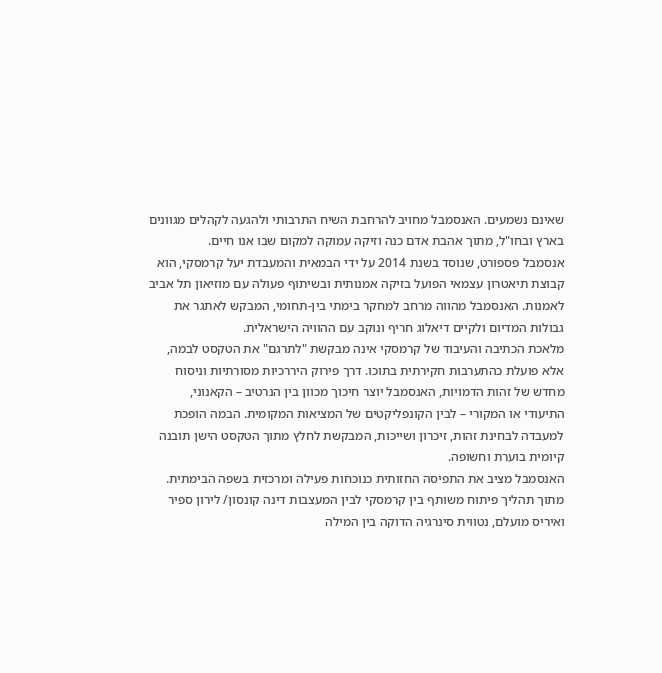שאינם נשמעים. האנסמבל מחויב להרחבת השיח התרבותי ולהגעה לקהלים מגוונים בארץ ובחו"ל, מתוך אהבת אדם כנה וזיקה עמוקה למקום שבו אנו חיים.
אנסמבל פספורט, שנוסד בשנת 2014 על ידי הבמאית והמעבדת יעל קרמסקי, הוא קבוצת תיאטרון עצמאי הפועל בזיקה אמנותית ובשיתוף פעולה עם מוזיאון תל אביב לאמנות. האנסמבל מהווה מרחב למחקר בימתי בין-תחומי, המבקש לאתגר את גבולות המדיום ולקיים דיאלוג חריף ונוקב עם ההוויה הישראלית.
מלאכת הכתיבה והעיבוד של קרמסקי אינה מבקשת "לתרגם" את הטקסט לבמה, אלא פועלת כהתערבות חקירתית בתוכו. דרך פירוק היררכיות מסורתיות וניסוח מחדש של זהות הדמויות, האנסמבל יוצר חיכוך מכוון בין הנרטיב – הקאנוני, התיעודי או המקורי – לבין הקונפליקטים של המציאות המקומית. הבמה הופכת למעבדה לבחינת זהות, זיכרון ושייכות, המבקשת לחלץ מתוך הטקסט הישן תובנה קיומית בוערת וחשופה.
האנסמבל מציב את התפיסה החזותית כנוכחות פעילה ומרכזית בשפה הבימתית. מתוך תהליך פיתוח משותף בין קרמסקי לבין המעצבות דינה קונסון/ לירון ספיר ואיריס מועלם, נטווית סינרגיה הדוקה בין המילה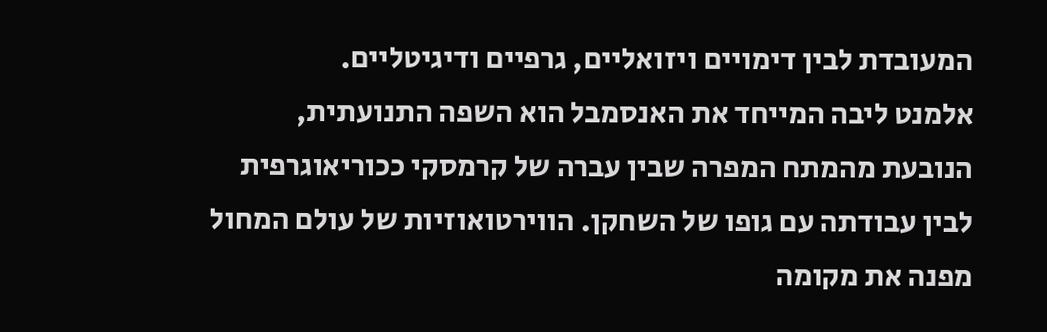המעובדת לבין דימויים ויזואליים, גרפיים ודיגיטליים.
אלמנט ליבה המייחד את האנסמבל הוא השפה התנועתית, הנובעת מהמתח המפרה שבין עברה של קרמסקי ככוריאוגרפית לבין עבודתה עם גופו של השחקן. הווירטואוזיות של עולם המחול מפנה את מקומה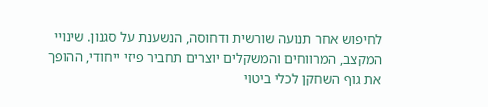לחיפוש אחר תנועה שורשית ודחוסה, הנשענת על סגנון. שינויי המקצב, המרווחים והמשקלים יוצרים תחביר פיזי ייחודי, ההופך את גוף השחקן לכלי ביטוי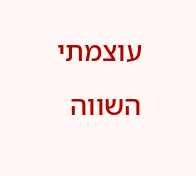עוצמתי השווה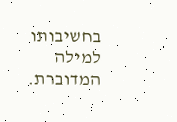בחשיבותו למילה המדוברת.